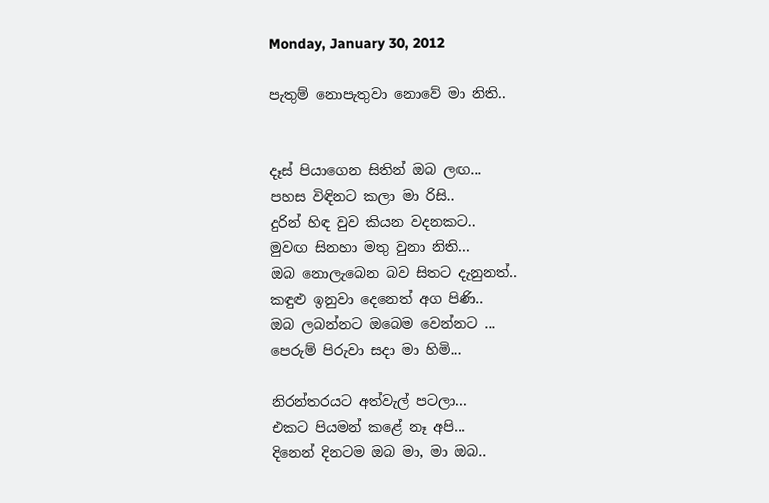Monday, January 30, 2012

පැතුම් නොපැතුවා නොවේ මා නිති..


දෑස් පියාගෙන සිතින් ඔබ ලඟ...
පහස විඳිනට කලා මා රිසි..
දුරින් හිඳ වුව කියන වදනකට..
මුවඟ සිනහා මතු වුනා නිති...
ඔබ නොලැබෙන බව සිතට දැනුනත්..
කඳුළු ඉනුවා දෙනෙත් අග පිණි..
ඔබ ලබන්නට ඔබෙම වෙන්නට ...
පෙරුම් පිරුවා සදා මා හිමි...

නිරන්තරයට අත්වැල් පටලා...
එකට පියමන් කළේ නෑ අපි...
දිනෙන් දිනටම ඔබ මා, මා ඔබ..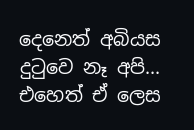දෙනෙත් අබියස දුටුවෙ නෑ අපි...
එහෙත් ඒ ලෙස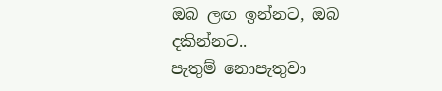ඔබ ලඟ ඉන්නට, ඔබ දකින්නට..
පැතුම් නොපැතුවා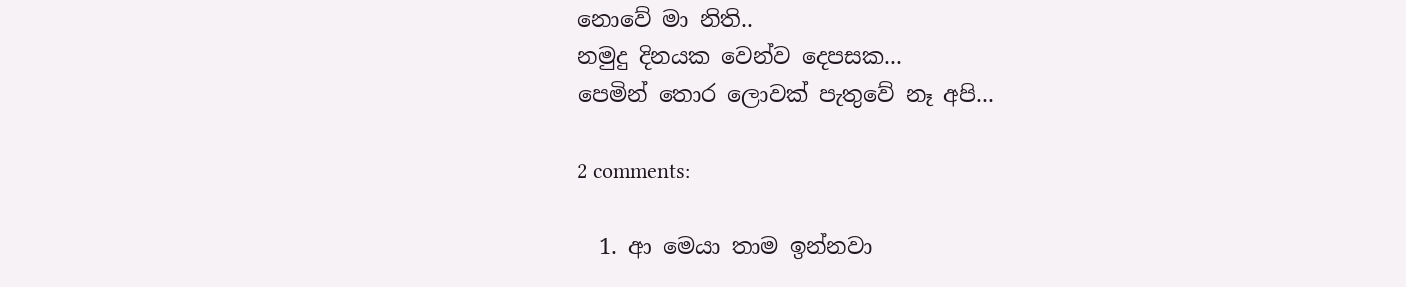නොවේ මා නිති..
නමුදු දිනයක වෙන්ව දෙපසක...
පෙමින් තොර ලොවක් පැතුවේ නෑ අපි...

2 comments:

  1. ආ මෙයා තාම ඉන්නවා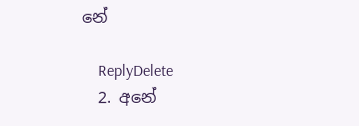නේ

    ReplyDelete
  2. අනේ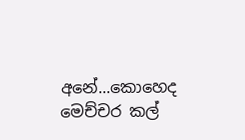අනේ...කොහෙද මෙච්චර කල්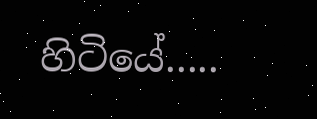හිටියේ.....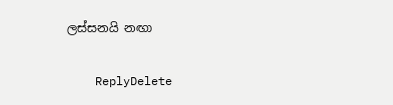ලස්සනයි නඟා

    ReplyDelete